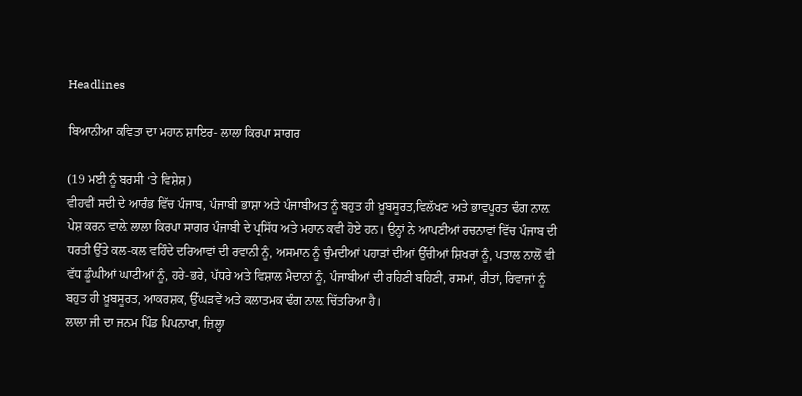Headlines

ਬਿਆਨੀਆ ਕਵਿਤਾ ਦਾ ਮਹਾਨ ਸ਼ਾਇਰ- ਲਾਲਾ ਕਿਰਪਾ ਸਾਗਰ

(19 ਮਈ ਨੂੰ ਬਰਸੀ ‘ਤੇ ਵਿਸ਼ੇਸ਼)
ਵੀਹਵੀਂ ਸਦੀ ਦੇ ਆਰੰਭ ਵਿੱਚ ਪੰਜਾਬ, ਪੰਜਾਬੀ ਭਾਸ਼ਾ ਅਤੇ ਪੰਜਾਬੀਅਤ ਨੂੰ ਬਹੁਤ ਹੀ ਖ਼ੂਬਸੂਰਤ,ਵਿਲੱਖਣ ਅਤੇ ਭਾਵਪੂਰਤ ਢੰਗ ਨਾਲ਼ ਪੇਸ਼ ਕਰਨ ਵਾਲ਼ੇ ਲਾਲਾ ਕਿਰਪਾ ਸਾਗਰ ਪੰਜਾਬੀ ਦੇ ਪ੍ਰਸਿੱਧ ਅਤੇ ਮਹਾਨ ਕਵੀ ਹੋਏ ਹਨ। ਉਨ੍ਹਾਂ ਨੇ ਆਪਣੀਆਂ ਰਚਨਾਵਾਂ ਵਿੱਚ ਪੰਜਾਬ ਦੀ ਧਰਤੀ ਉੱਤੇ ਕਲ-ਕਲ ਵਹਿੰਦੇ ਦਰਿਆਵਾਂ ਦੀ ਰਵਾਨੀ ਨੂੰ, ਅਸਮਾਨ ਨੂੰ ਚੁੰਮਦੀਆਂ ਪਹਾੜਾਂ ਦੀਆਂ ਉੱਚੀਆਂ ਸ਼ਿਖਰਾਂ ਨੂੰ, ਪਤਾਲ ਨਾਲੋਂ ਵੀ ਵੱਧ ਡੂੰਘੀਆਂ ਘਾਟੀਆਂ ਨੂੰ, ਹਰੇ-ਭਰੇ, ਪੱਧਰੇ ਅਤੇ ਵਿਸ਼ਾਲ ਮੈਦਾਨਾਂ ਨੂੰ, ਪੰਜਾਬੀਆਂ ਦੀ ਰਹਿਣੀ ਬਹਿਣੀ, ਰਸਮਾਂ, ਰੀਤਾਂ, ਰਿਵਾਜਾਂ ਨੂੰ ਬਹੁਤ ਹੀ ਖ਼ੂਬਸੂਰਤ, ਆਕਰਸ਼ਕ, ਉੱਘੜਵੇਂ ਅਤੇ ਕਲਾਤਮਕ ਢੰਗ ਨਾਲ਼ ਚਿੱਤਰਿਆ ਹੈ।
ਲਾਲਾ ਜੀ ਦਾ ਜਨਮ ਪਿੰਡ ਪਿਪਨਾਖਾ, ਜ਼ਿਲ੍ਹਾ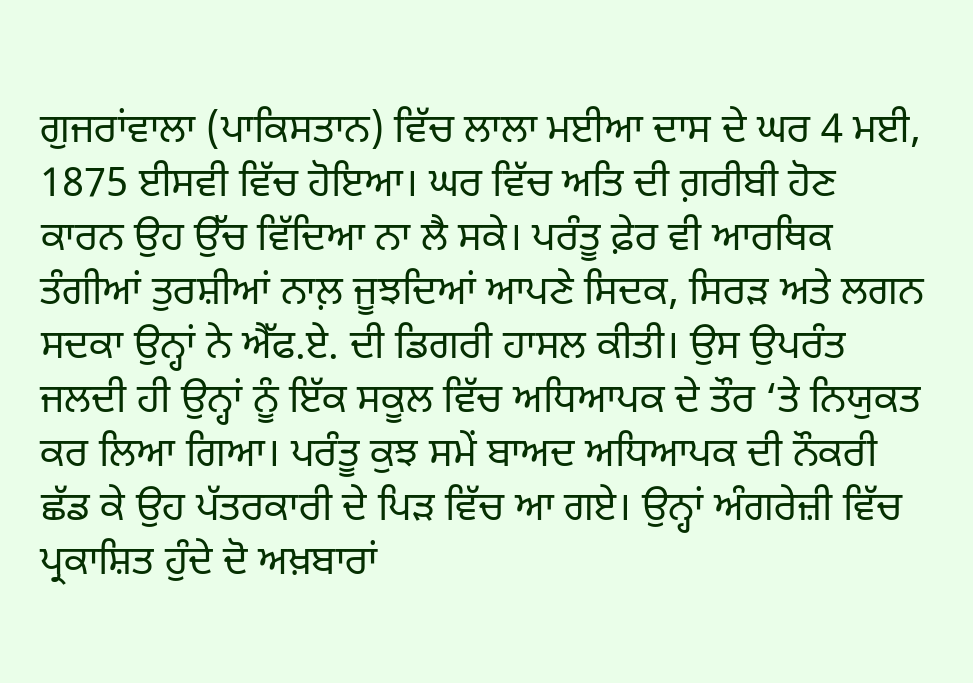ਗੁਜਰਾਂਵਾਲਾ (ਪਾਕਿਸਤਾਨ) ਵਿੱਚ ਲਾਲਾ ਮਈਆ ਦਾਸ ਦੇ ਘਰ 4 ਮਈ, 1875 ਈਸਵੀ ਵਿੱਚ ਹੋਇਆ। ਘਰ ਵਿੱਚ ਅਤਿ ਦੀ ਗ਼ਰੀਬੀ ਹੋਣ ਕਾਰਨ ਉਹ ਉੱਚ ਵਿੱਦਿਆ ਨਾ ਲੈ ਸਕੇ। ਪਰੰਤੂ ਫ਼ੇਰ ਵੀ ਆਰਥਿਕ ਤੰਗੀਆਂ ਤੁਰਸ਼ੀਆਂ ਨਾਲ਼ ਜੂਝਦਿਆਂ ਆਪਣੇ ਸਿਦਕ, ਸਿਰੜ ਅਤੇ ਲਗਨ ਸਦਕਾ ਉਨ੍ਹਾਂ ਨੇ ਐੱਫ.ਏ. ਦੀ ਡਿਗਰੀ ਹਾਸਲ ਕੀਤੀ। ਉਸ ਉਪਰੰਤ ਜਲਦੀ ਹੀ ਉਨ੍ਹਾਂ ਨੂੰ ਇੱਕ ਸਕੂਲ ਵਿੱਚ ਅਧਿਆਪਕ ਦੇ ਤੌਰ ‘ਤੇ ਨਿਯੁਕਤ ਕਰ ਲਿਆ ਗਿਆ। ਪਰੰਤੂ ਕੁਝ ਸਮੇਂ ਬਾਅਦ ਅਧਿਆਪਕ ਦੀ ਨੌਕਰੀ ਛੱਡ ਕੇ ਉਹ ਪੱਤਰਕਾਰੀ ਦੇ ਪਿੜ ਵਿੱਚ ਆ ਗਏ। ਉਨ੍ਹਾਂ ਅੰਗਰੇਜ਼ੀ ਵਿੱਚ ਪ੍ਰਕਾਸ਼ਿਤ ਹੁੰਦੇ ਦੋ ਅਖ਼ਬਾਰਾਂ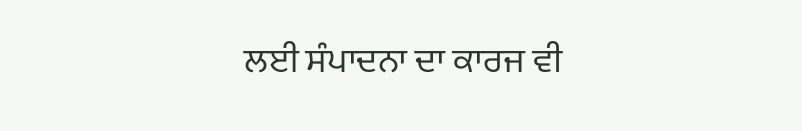ਲਈ ਸੰਪਾਦਨਾ ਦਾ ਕਾਰਜ ਵੀ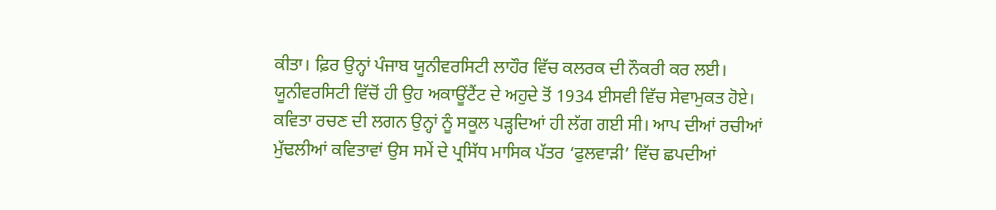ਕੀਤਾ।‌ ਫ਼ਿਰ ਉਨ੍ਹਾਂ ਪੰਜਾਬ ਯੂਨੀਵਰਸਿਟੀ ਲਾਹੌਰ ਵਿੱਚ ਕਲਰਕ ਦੀ ਨੌਕਰੀ ਕਰ ਲਈ। ਯੂਨੀਵਰਸਿਟੀ ਵਿੱਚੋਂ ਹੀ ਉਹ ਅਕਾਊਂਟੈਂਟ ਦੇ ਅਹੁਦੇ ਤੋਂ 1934 ਈਸਵੀ ਵਿੱਚ ਸੇਵਾਮੁਕਤ ਹੋਏ।
ਕਵਿਤਾ ਰਚਣ ਦੀ ਲਗਨ ਉਨ੍ਹਾਂ ਨੂੰ ਸਕੂਲ ਪੜ੍ਹਦਿਆਂ ਹੀ ਲੱਗ ਗਈ ਸੀ। ਆਪ ਦੀਆਂ ਰਚੀਆਂ ਮੁੱਢਲੀਆਂ ਕਵਿਤਾਵਾਂ ਉਸ ਸਮੇਂ ਦੇ ਪ੍ਰਸਿੱਧ ਮਾਸਿਕ ਪੱਤਰ ‘ਫੁਲਵਾੜੀ’ ਵਿੱਚ ਛਪਦੀਆਂ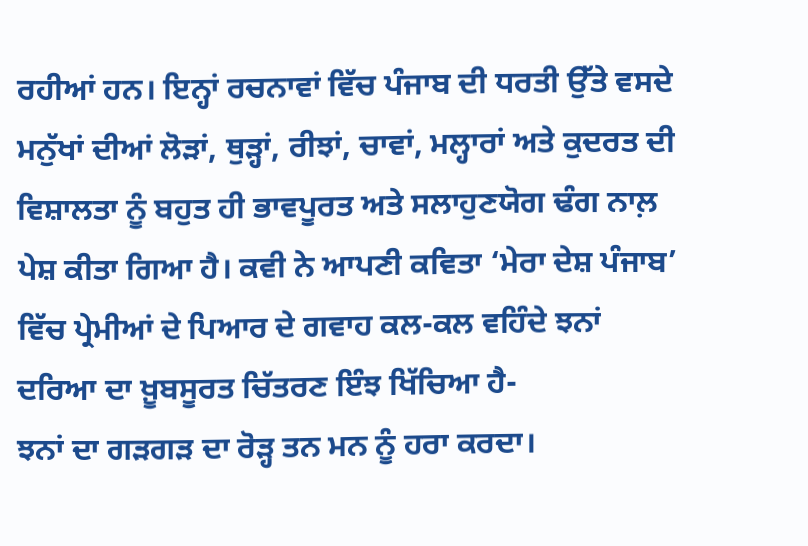ਰਹੀਆਂ ਹਨ। ਇਨ੍ਹਾਂ ਰਚਨਾਵਾਂ ਵਿੱਚ ਪੰਜਾਬ ਦੀ ਧਰਤੀ ਉੱਤੇ ਵਸਦੇ ਮਨੁੱਖਾਂ ਦੀਆਂ ਲੋੜਾਂ, ਥੁੜ੍ਹਾਂ, ਰੀਝਾਂ, ਚਾਵਾਂ, ਮਲ੍ਹਾਰਾਂ ਅਤੇ ਕੁਦਰਤ ਦੀ ਵਿਸ਼ਾਲਤਾ ਨੂੰ ਬਹੁਤ ਹੀ ਭਾਵਪੂਰਤ ਅਤੇ ਸਲਾਹੁਣਯੋਗ ਢੰਗ ਨਾਲ਼ ਪੇਸ਼ ਕੀਤਾ ਗਿਆ ਹੈ। ਕਵੀ ਨੇ ਆਪਣੀ ਕਵਿਤਾ ‘ਮੇਰਾ ਦੇਸ਼ ਪੰਜਾਬ’ ਵਿੱਚ ਪ੍ਰੇਮੀਆਂ ਦੇ ਪਿਆਰ ਦੇ ਗਵਾਹ ਕਲ-ਕਲ ਵਹਿੰਦੇ ਝਨਾਂ ਦਰਿਆ ਦਾ ਖ਼ੂਬਸੂਰਤ ਚਿੱਤਰਣ ਇੰਝ ਖਿੱਚਿਆ ਹੈ-
ਝਨਾਂ ਦਾ ਗੜਗੜ ਦਾ ਰੋੜ੍ਹ ਤਨ ਮਨ ਨੂੰ ਹਰਾ ਕਰਦਾ।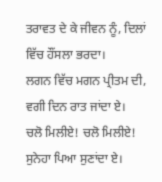ਤਰਾਵਤ ਦੇ ਕੇ ਜੀਵਨ ਨੂੰ, ਦਿਲਾਂ ਵਿੱਚ ਹੌਂਸਲਾ ਭਰਦਾ।
ਲਗਨ ਵਿੱਚ ਮਗਨ ਪ੍ਰੀਤਮ ਦੀ, ਵਗੀ ਦਿਨ ਰਾਤ ਜਾਂਦਾ ਏ।
ਚਲੋ ਮਿਲੀਏ! ਚਲੋ ਮਿਲੀਏ! ਸੁਨੇਹਾ ਪਿਆ ਸੁਣਾਂਦਾ ਏ।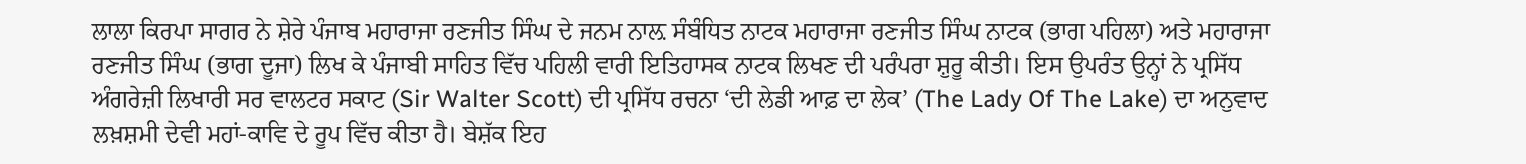ਲਾਲਾ ਕਿਰਪਾ ਸਾਗਰ ਨੇ ਸ਼ੇਰੇ ਪੰਜਾਬ ਮਹਾਰਾਜਾ ਰਣਜੀਤ ਸਿੰਘ ਦੇ ਜਨਮ ਨਾਲ਼ ਸੰਬੰਧਿਤ ਨਾਟਕ ਮਹਾਰਾਜਾ ਰਣਜੀਤ ਸਿੰਘ ਨਾਟਕ (ਭਾਗ ਪਹਿਲਾ) ਅਤੇ ਮਹਾਰਾਜਾ ਰਣਜੀਤ ਸਿੰਘ (ਭਾਗ ਦੂਜਾ) ਲਿਖ ਕੇ ਪੰਜਾਬੀ ਸਾਹਿਤ ਵਿੱਚ ਪਹਿਲੀ ਵਾਰੀ ਇਤਿਹਾਸਕ ਨਾਟਕ ਲਿਖਣ ਦੀ ਪਰੰਪਰਾ ਸ਼ੁਰੂ ਕੀਤੀ। ਇਸ ਉਪਰੰਤ ਉਨ੍ਹਾਂ ਨੇ ਪ੍ਰਸਿੱਧ ਅੰਗਰੇਜ਼ੀ ਲਿਖਾਰੀ ਸਰ ਵਾਲਟਰ ਸਕਾਟ (Sir Walter Scott) ਦੀ ਪ੍ਰਸਿੱਧ ਰਚਨਾ ‘ਦੀ ਲੇਡੀ ਆਫ਼ ਦਾ ਲੇਕ’ (The Lady Of The Lake) ਦਾ ਅਨੁਵਾਦ ਲਖ਼ਸ਼ਮੀ ਦੇਵੀ ਮਹਾਂ-ਕਾਵਿ ਦੇ ਰੂਪ ਵਿੱਚ ਕੀਤਾ ਹੈ। ਬੇਸ਼ੱਕ ਇਹ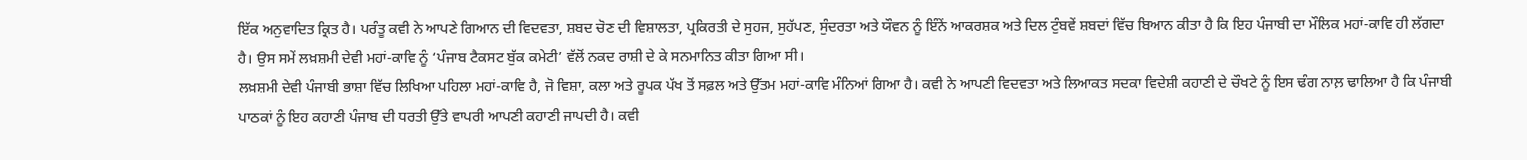ਇੱਕ ਅਨੁਵਾਦਿਤ ਕ੍ਰਿਤ ਹੈ। ਪਰੰਤੂ ਕਵੀ ਨੇ ਆਪਣੇ ਗਿਆਨ ਦੀ ਵਿਦਵਤਾ, ਸ਼ਬਦ ਚੋਣ ਦੀ ਵਿਸ਼ਾਲਤਾ, ਪ੍ਰਕਿਰਤੀ ਦੇ ਸੁਹਜ, ਸੁਹੱਪਣ, ਸੁੰਦਰਤਾ ਅਤੇ ਯੌਵਨ ਨੂੰ ਇੰਨੇਂ ਆਕਰਸ਼ਕ ਅਤੇ ਦਿਲ ਟੁੰਬਵੇਂ ਸ਼ਬਦਾਂ ਵਿੱਚ ਬਿਆਨ ਕੀਤਾ ਹੈ ਕਿ ਇਹ ਪੰਜਾਬੀ ਦਾ ਮੌਲਿਕ ਮਹਾਂ-ਕਾਵਿ ਹੀ ਲੱਗਦਾ ਹੈ। ਉਸ ਸਮੇਂ ਲਖ਼ਸ਼ਮੀ ਦੇਵੀ ਮਹਾਂ-ਕਾਵਿ ਨੂੰ ‘ਪੰਜਾਬ ਟੈਕਸਟ ਬੁੱਕ ਕਮੇਟੀ’ ਵੱਲੋਂ ਨਕਦ ਰਾਸ਼ੀ ਦੇ ਕੇ ਸਨਮਾਨਿਤ ਕੀਤਾ ਗਿਆ ਸੀ।
ਲਖ਼ਸ਼ਮੀ ਦੇਵੀ ਪੰਜਾਬੀ ਭਾਸ਼ਾ ਵਿੱਚ ਲਿਖਿਆ ਪਹਿਲਾ ਮਹਾਂ-ਕਾਵਿ ਹੈ, ਜੋ ਵਿਸ਼ਾ, ਕਲਾ ਅਤੇ ਰੂਪਕ ਪੱਖ ਤੋਂ ਸਫ਼ਲ ਅਤੇ ਉੱਤਮ ਮਹਾਂ-ਕਾਵਿ ਮੰਨਿਆਂ ਗਿਆ ਹੈ। ਕਵੀ ਨੇ ਆਪਣੀ ਵਿਦਵਤਾ ਅਤੇ ਲਿਆਕਤ ਸਦਕਾ ਵਿਦੇਸ਼ੀ ਕਹਾਣੀ ਦੇ ਚੌਖਟੇ ਨੂੰ ਇਸ ਢੰਗ ਨਾਲ਼ ਢਾਲਿਆ ਹੈ ਕਿ ਪੰਜਾਬੀ ਪਾਠਕਾਂ ਨੂੰ ਇਹ ਕਹਾਣੀ ਪੰਜਾਬ ਦੀ ਧਰਤੀ ਉੱਤੇ ਵਾਪਰੀ ਆਪਣੀ ਕਹਾਣੀ ਜਾਪਦੀ ਹੈ। ਕਵੀ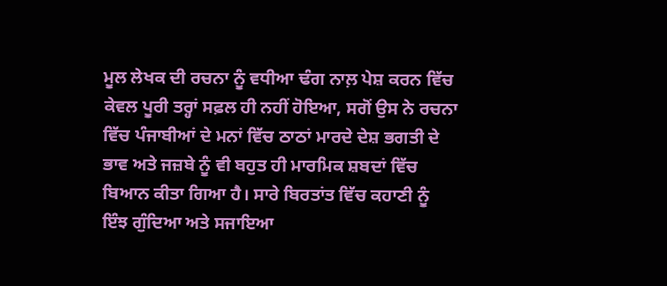ਮੂਲ ਲੇਖਕ ਦੀ ਰਚਨਾ ਨੂੰ ਵਧੀਆ ਢੰਗ ਨਾਲ਼ ਪੇਸ਼ ਕਰਨ ਵਿੱਚ ਕੇਵਲ ਪੂਰੀ ਤਰ੍ਹਾਂ ਸਫ਼ਲ ਹੀ ਨਹੀਂ ਹੋਇਆ, ਸਗੋਂ ਉਸ ਨੇ ਰਚਨਾ ਵਿੱਚ ਪੰਜਾਬੀਆਂ ਦੇ ਮਨਾਂ ਵਿੱਚ ਠਾਠਾਂ ਮਾਰਦੇ ਦੇਸ਼ ਭਗਤੀ ਦੇ ਭਾਵ ਅਤੇ ਜਜ਼ਬੇ ਨੂੰ ਵੀ ਬਹੁਤ ਹੀ ਮਾਰਮਿਕ ਸ਼ਬਦਾਂ ਵਿੱਚ ਬਿਆਨ ਕੀਤਾ ਗਿਆ ਹੈ। ਸਾਰੇ ਬਿਰਤਾਂਤ ਵਿੱਚ ਕਹਾਣੀ ਨੂੰ ਇੰਝ ਗੁੰਦਿਆ ਅਤੇ ਸਜਾਇਆ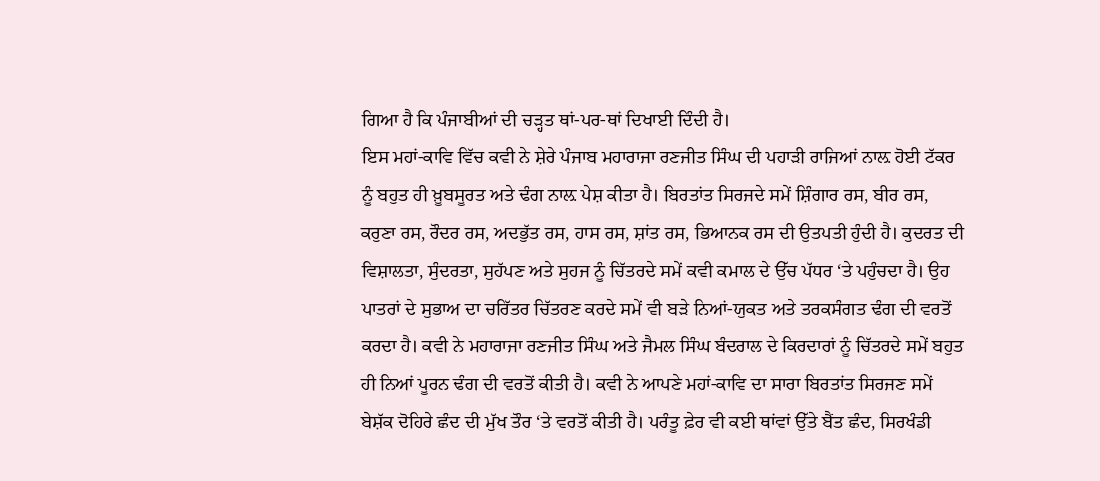ਗਿਆ ਹੈ ਕਿ ਪੰਜਾਬੀਆਂ ਦੀ ਚੜ੍ਹਤ ਥਾਂ-ਪਰ-ਥਾਂ ਦਿਖਾਈ ਦਿੰਦੀ ਹੈ।
ਇਸ ਮਹਾਂ-ਕਾਵਿ ਵਿੱਚ ਕਵੀ ਨੇ ਸ਼ੇਰੇ ਪੰਜਾਬ ਮਹਾਰਾਜਾ ਰਣਜੀਤ ਸਿੰਘ ਦੀ ਪਹਾੜੀ ਰਾਜਿਆਂ ਨਾਲ਼ ਹੋਈ ਟੱਕਰ ਨੂੰ ਬਹੁਤ ਹੀ ਖ਼ੂਬਸੂਰਤ ਅਤੇ ਢੰਗ ਨਾਲ਼ ਪੇਸ਼ ਕੀਤਾ ਹੈ। ਬਿਰਤਾਂਤ ਸਿਰਜਦੇ ਸਮੇਂ ਸ਼ਿੰਗਾਰ ਰਸ, ਬੀਰ ਰਸ, ਕਰੁਣਾ ਰਸ, ਰੌਦਰ ਰਸ, ਅਦਭੁੱਤ ਰਸ, ਹਾਸ ਰਸ, ਸ਼ਾਂਤ ਰਸ, ਭਿਆਨਕ ਰਸ ਦੀ ਉਤਪਤੀ ਹੁੰਦੀ ਹੈ। ਕੁਦਰਤ ਦੀ ਵਿਸ਼ਾਲਤਾ, ਸੁੰਦਰਤਾ, ਸੁਹੱਪਣ ਅਤੇ ਸੁਹਜ ਨੂੰ ਚਿੱਤਰਦੇ ਸਮੇਂ ਕਵੀ ਕਮਾਲ ਦੇ ਉੱਚ ਪੱਧਰ ‘ਤੇ ਪਹੁੰਚਦਾ ਹੈ। ਉਹ ਪਾਤਰਾਂ ਦੇ ਸੁਭਾਅ ਦਾ ਚਰਿੱਤਰ ਚਿੱਤਰਣ ਕਰਦੇ ਸਮੇਂ ਵੀ ਬੜੇ ਨਿਆਂ-ਯੁਕਤ ਅਤੇ ਤਰਕਸੰਗਤ ਢੰਗ ਦੀ ਵਰਤੋਂ ਕਰਦਾ ਹੈ। ਕਵੀ ਨੇ ਮਹਾਰਾਜਾ ਰਣਜੀਤ ਸਿੰਘ ਅਤੇ ਜੈਮਲ ਸਿੰਘ ਬੰਦਰਾਲ ਦੇ ਕਿਰਦਾਰਾਂ ਨੂੰ ਚਿੱਤਰਦੇ ਸਮੇਂ ਬਹੁਤ ਹੀ ਨਿਆਂ ਪੂਰਨ ਢੰਗ ਦੀ ਵਰਤੋਂ ਕੀਤੀ ਹੈ। ਕਵੀ ਨੇ ਆਪਣੇ ਮਹਾਂ-ਕਾਵਿ ਦਾ ਸਾਰਾ ਬਿਰਤਾਂਤ ਸਿਰਜਣ ਸਮੇਂ ਬੇਸ਼ੱਕ ਦੋਹਿਰੇ ਛੰਦ ਦੀ ਮੁੱਖ ਤੌਰ ‘ਤੇ ਵਰਤੋਂ ਕੀਤੀ ਹੈ। ਪਰੰਤੂ ਫ਼ੇਰ ਵੀ ਕਈ ਥਾਂਵਾਂ ਉੱਤੇ ਬੈਂਤ ਛੰਦ, ਸਿਰਖੰਡੀ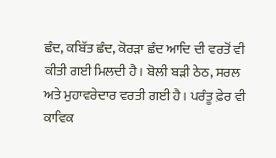ਛੰਦ, ਕਬਿੱਤ ਛੰਦ, ਕੋਰੜਾ ਛੰਦ ਆਦਿ ਦੀ ਵਰਤੋਂ ਵੀ ਕੀਤੀ ਗਈ ਮਿਲਦੀ ਹੈ। ਬੋਲੀ ਬੜੀ ਠੇਠ, ਸਰਲ ਅਤੇ ਮੁਹਾਵਰੇਦਾਰ ਵਰਤੀ ਗਈ ਹੈ। ਪਰੰਤੂ ਫ਼ੇਰ ਵੀ ਕਾਵਿਕ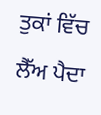ਤੁਕਾਂ ਵਿੱਚ ਲੈੱਅ ਪੈਦਾ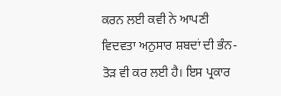ਕਰਨ ਲਈ ਕਵੀ ਨੇ ਆਪਣੀ ਵਿਦਵਤਾ ਅਨੁਸਾਰ ਸ਼ਬਦਾਂ ਦੀ ਭੰਨ-ਤੋੜ ਵੀ ਕਰ ਲਈ ਹੈ। ਇਸ ਪ੍ਰਕਾਰ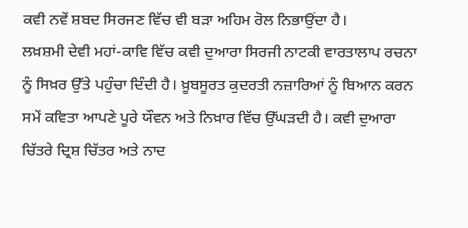ਕਵੀ ਨਵੇਂ ਸ਼ਬਦ ਸਿਰਜਣ ਵਿੱਚ ਵੀ ਬੜਾ ਅਹਿਮ ਰੋਲ ਨਿਭਾਉਂਦਾ ਹੈ।
ਲਖ਼ਸ਼ਮੀ ਦੇਵੀ ਮਹਾਂ-ਕਾਵਿ ਵਿੱਚ ਕਵੀ ਦੁਆਰਾ ਸਿਰਜੀ ਨਾਟਕੀ ਵਾਰਤਾਲਾਪ ਰਚਨਾ ਨੂੰ ਸਿਖ਼ਰ ਉੱਤੇ ਪਹੁੰਚਾ ਦਿੰਦੀ ਹੈ। ਖ਼ੂਬਸੂਰਤ ਕੁਦਰਤੀ ਨਜ਼ਾਰਿਆਂ ਨੂੰ ਬਿਆਨ ਕਰਨ ਸਮੇਂ ਕਵਿਤਾ ਆਪਣੇ ਪੂਰੇ ਯੌਵਨ ਅਤੇ ਨਿਖ਼ਾਰ ਵਿੱਚ ਉੱਘੜਦੀ ਹੈ। ਕਵੀ ਦੁਆਰਾ ਚਿੱਤਰੇ ਦ੍ਰਿਸ਼ ਚਿੱਤਰ ਅਤੇ ਨਾਦ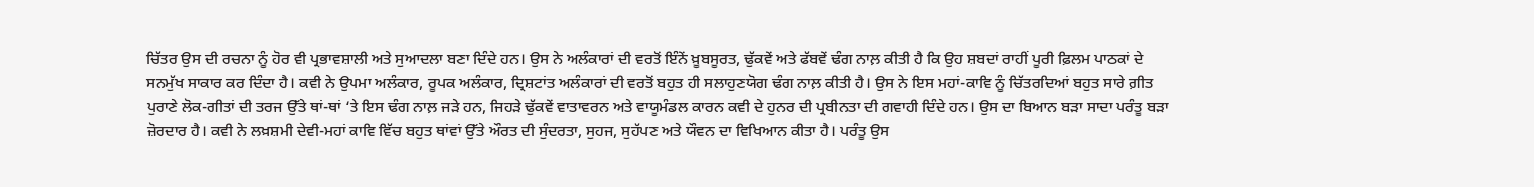ਚਿੱਤਰ ਉਸ ਦੀ ਰਚਨਾ ਨੂੰ ਹੋਰ ਵੀ ਪ੍ਰਭਾਵਸ਼ਾਲੀ ਅਤੇ ਸੁਆਦਲਾ ਬਣਾ ਦਿੰਦੇ ਹਨ। ਉਸ ਨੇ ਅਲੰਕਾਰਾਂ ਦੀ ਵਰਤੋਂ ਇੰਨੇਂ ਖ਼ੂਬਸੂਰਤ, ਢੁੱਕਵੇਂ ਅਤੇ ਫੱਬਵੇਂ ਢੰਗ ਨਾਲ਼ ਕੀਤੀ ਹੈ ਕਿ ਉਹ ਸ਼ਬਦਾਂ ਰਾਹੀਂ ਪੂਰੀ ਫ਼ਿਲਮ ਪਾਠਕਾਂ ਦੇ ਸਨਮੁੱਖ ਸਾਕਾਰ ਕਰ ਦਿੰਦਾ ਹੈ। ਕਵੀ ਨੇ ਉਪਮਾ ਅਲੰਕਾਰ, ਰੂਪਕ ਅਲੰਕਾਰ, ਦ੍ਰਿਸ਼ਟਾਂਤ ਅਲੰਕਾਰਾਂ ਦੀ ਵਰਤੋਂ ਬਹੁਤ ਹੀ ਸਲਾਹੁਣਯੋਗ ਢੰਗ ਨਾਲ਼ ਕੀਤੀ ਹੈ। ਉਸ ਨੇ ਇਸ ਮਹਾਂ-ਕਾਵਿ ਨੂੰ ਚਿੱਤਰਦਿਆਂ ਬਹੁਤ ਸਾਰੇ ਗ਼ੀਤ ਪੁਰਾਣੇ ਲੋਕ-ਗੀਤਾਂ ਦੀ ਤਰਜ ਉੱਤੇ ਥਾਂ-ਥਾਂ ‘ਤੇ ਇਸ ਢੰਗ ਨਾਲ਼ ਜੜੇ ਹਨ, ਜਿਹੜੇ ਢੁੱਕਵੇਂ ਵਾਤਾਵਰਨ ਅਤੇ ਵਾਯੂਮੰਡਲ ਕਾਰਨ ਕਵੀ ਦੇ ਹੁਨਰ ਦੀ ਪ੍ਰਬੀਨਤਾ ਦੀ ਗਵਾਹੀ ਦਿੰਦੇ ਹਨ। ਉਸ ਦਾ ਬਿਆਨ ਬੜਾ ਸਾਦਾ ਪਰੰਤੂ ਬੜਾ ਜ਼ੋਰਦਾਰ ਹੈ। ਕਵੀ ਨੇ ਲਖ਼ਸ਼ਮੀ ਦੇਵੀ-ਮਹਾਂ ਕਾਵਿ ਵਿੱਚ ਬਹੁਤ ਥਾਂਵਾਂ ਉੱਤੇ ਔਰਤ ਦੀ ਸੁੰਦਰਤਾ, ਸੁਹਜ, ਸੁਹੱਪਣ ਅਤੇ ਯੌਵਨ ਦਾ ਵਿਖਿਆਨ ਕੀਤਾ ਹੈ। ਪਰੰਤੂ ਉਸ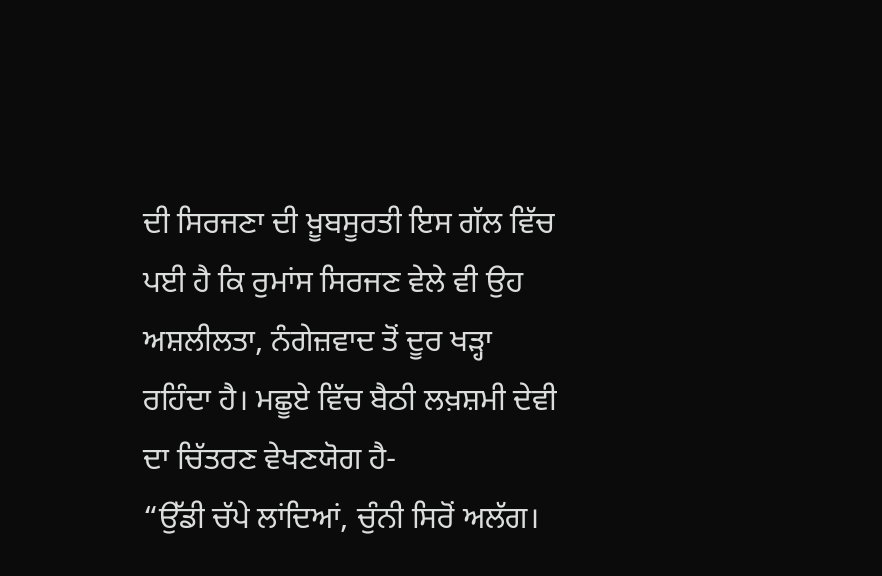ਦੀ ਸਿਰਜਣਾ ਦੀ ਖ਼ੂਬਸੂਰਤੀ ਇਸ ਗੱਲ ਵਿੱਚ ਪਈ ਹੈ ਕਿ ਰੁਮਾਂਸ ਸਿਰਜਣ ਵੇਲੇ ਵੀ ਉਹ ਅਸ਼ਲੀਲਤਾ, ਨੰਗੇਜ਼ਵਾਦ ਤੋਂ ਦੂਰ ਖੜ੍ਹਾ ਰਹਿੰਦਾ ਹੈ। ਮਛੂਏ ਵਿੱਚ ਬੈਠੀ ਲਖ਼ਸ਼ਮੀ ਦੇਵੀ ਦਾ ਚਿੱਤਰਣ ਵੇਖਣਯੋਗ ਹੈ-
“ਉੱਡੀ ਚੱਪੇ ਲਾਂਦਿਆਂ, ਚੁੰਨੀ ਸਿਰੋਂ ਅਲੱਗ।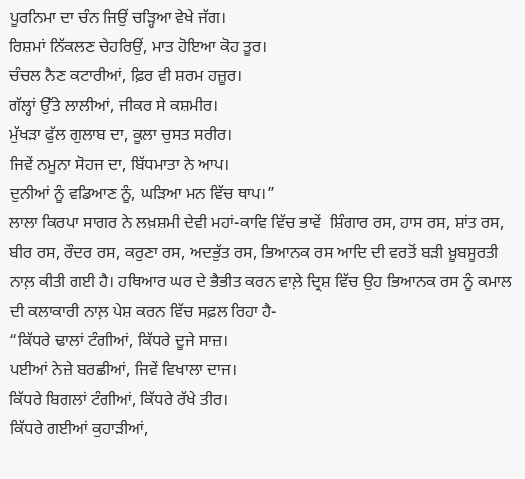ਪੂਰਨਿਮਾ ਦਾ ਚੰਨ ਜਿਉਂ ਚੜ੍ਹਿਆ ਵੇਖੇ ਜੱਗ।
ਰਿਸ਼ਮਾਂ ਨਿੱਕਲਣ ਚੇਹਰਿਉਂ, ਮਾਤ ਹੋਇਆ ਕੋਹ ਤੂਰ।
ਚੰਚਲ ਨੈਣ ਕਟਾਰੀਆਂ, ਫ਼ਿਰ ਵੀ ਸ਼ਰਮ ਹਜ਼ੂਰ।
ਗੱਲ੍ਹਾਂ ਉੱਤੇ ਲਾਲੀਆਂ, ਜੀਕਰ ਸੇ ਕਸ਼ਮੀਰ।
ਮੁੱਖੜਾ ਫੁੱਲ ਗੁਲਾਬ ਦਾ, ਕੂਲਾ ਚੁਸਤ ਸਰੀਰ।
ਜਿਵੇਂ ਨਮੂਨਾ ਸੋਹਜ ਦਾ, ਬਿੱਧਮਾਤਾ ਨੇ ਆਪ।
ਦੁਨੀਆਂ ਨੂੰ ਵਡਿਆਣ ਨੂੰ, ਘੜਿਆ ਮਨ ਵਿੱਚ ਥਾਪ।”
ਲਾਲਾ ਕਿਰਪਾ ਸਾਗਰ ਨੇ ਲਖ਼ਸ਼ਮੀ ਦੇਵੀ ਮਹਾਂ-ਕਾਵਿ ਵਿੱਚ ਭਾਵੇਂ  ਸ਼ਿੰਗਾਰ ਰਸ, ਹਾਸ ਰਸ, ਸ਼ਾਂਤ ਰਸ, ਬੀਰ ਰਸ, ਰੌਦਰ ਰਸ, ਕਰੁਣਾ ਰਸ, ਅਦਭੁੱਤ ਰਸ, ਭਿਆਨਕ ਰਸ ਆਦਿ ਦੀ ਵਰਤੋਂ ਬੜੀ ਖ਼ੂਬਸੂਰਤੀ ਨਾਲ਼ ਕੀਤੀ ਗਈ ਹੈ। ਹਥਿਆਰ ਘਰ ਦੇ ਭੈਭੀਤ ਕਰਨ ਵਾਲ਼ੇ ਦ੍ਰਿਸ਼ ਵਿੱਚ ਉਹ ਭਿਆਨਕ ਰਸ ਨੂੰ ਕਮਾਲ ਦੀ ਕਲਾਕਾਰੀ ਨਾਲ਼ ਪੇਸ਼ ਕਰਨ ਵਿੱਚ ਸਫ਼ਲ ਰਿਹਾ ਹੈ-
“ਕਿੱਧਰੇ ਢਾਲਾਂ ਟੰਗੀਆਂ, ਕਿੱਧਰੇ ਦੂਜੇ ਸਾਜ਼।
ਪਈਆਂ ਨੇਜ਼ੇ ਬਰਛੀਆਂ, ਜਿਵੇਂ ਵਿਖਾਲਾ ਦਾਜ।
ਕਿੱਧਰੇ ਬਿਗਲਾਂ ਟੰਗੀਆਂ, ਕਿੱਧਰੇ ਰੱਖੇ ਤੀਰ।
ਕਿੱਧਰੇ ਗਈਆਂ ਕੁਹਾੜੀਆਂ,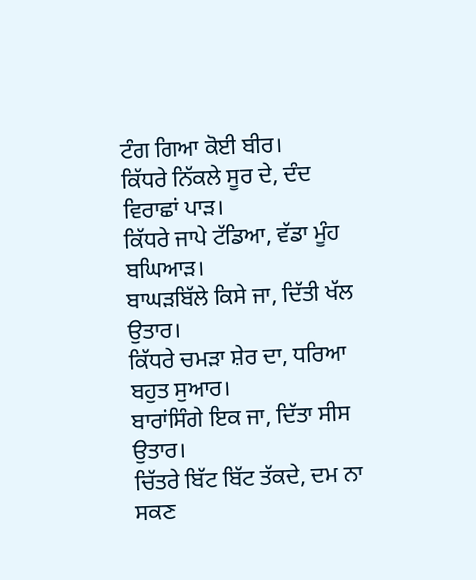ਟੰਗ ਗਿਆ ਕੋਈ ਬੀਰ।
ਕਿੱਧਰੇ ਨਿੱਕਲੇ ਸੂਰ ਦੇ, ਦੰਦ ਵਿਰਾਛਾਂ ਪਾੜ।
ਕਿੱਧਰੇ ਜਾਪੇ ਟੱਡਿਆ, ਵੱਡਾ ਮੂੰਹ ਬਘਿਆੜ।
ਬਾਘੜਬਿੱਲੇ ਕਿਸੇ ਜਾ, ਦਿੱਤੀ ਖੱਲ ਉਤਾਰ।
ਕਿੱਧਰੇ ਚਮੜਾ ਸ਼ੇਰ ਦਾ, ਧਰਿਆ ਬਹੁਤ ਸੁਆਰ।
ਬਾਰਾਂਸਿੰਗੇ ਇਕ ਜਾ, ਦਿੱਤਾ ਸੀਸ ਉਤਾਰ।
ਚਿੱਤਰੇ ਬਿੱਟ ਬਿੱਟ ਤੱਕਦੇ, ਦਮ ਨਾ ਸਕਣ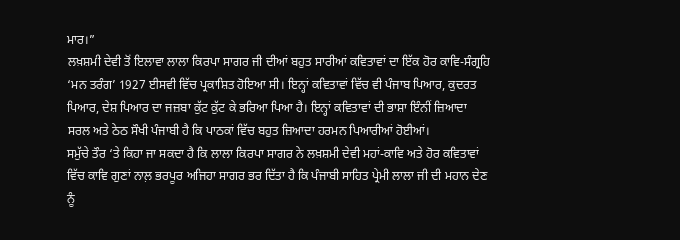ਮਾਰ।”
ਲਖ਼ਸ਼ਮੀ ਦੇਵੀ ਤੋਂ ਇਲਾਵਾ ਲਾਲਾ ਕਿਰਪਾ ਸਾਗਰ ਜੀ ਦੀਆਂ ਬਹੁਤ ਸਾਰੀਆਂ ਕਵਿਤਾਵਾਂ ਦਾ ਇੱਕ ਹੋਰ ਕਾਵਿ-ਸੰਗ੍ਰਹਿ ‘ਮਨ ਤਰੰਗ’ 1927 ਈਸਵੀ ਵਿੱਚ ਪ੍ਰਕਾਸ਼ਿਤ ਹੋਇਆ ਸੀ। ਇਨ੍ਹਾਂ ਕਵਿਤਾਵਾਂ ਵਿੱਚ ਵੀ ਪੰਜਾਬ ਪਿਆਰ, ਕੁਦਰਤ ਪਿਆਰ, ਦੇਸ਼ ਪਿਆਰ ਦਾ ਜਜ਼ਬਾ ਕੁੱਟ ਕੁੱਟ ਕੇ ਭਰਿਆ ਪਿਆ ਹੈ। ਇਨ੍ਹਾਂ ਕਵਿਤਾਵਾਂ ਦੀ ਭਾਸ਼ਾ ਇੰਨੀਂ ਜ਼ਿਆਦਾ ਸਰਲ ਅਤੇ ਠੇਠ ਸੌਖੀ ਪੰਜਾਬੀ ਹੈ ਕਿ ਪਾਠਕਾਂ ਵਿੱਚ ਬਹੁਤ ਜ਼ਿਆਦਾ ਹਰਮਨ ਪਿਆਰੀਆਂ ਹੋਈਆਂ।
ਸਮੁੱਚੇ ਤੌਰ ‘ਤੇ ਕਿਹਾ ਜਾ ਸਕਦਾ ਹੈ ਕਿ ਲਾਲਾ ਕਿਰਪਾ ਸਾਗਰ ਨੇ ਲਖ਼ਸ਼ਮੀ ਦੇਵੀ ਮਹਾਂ-ਕਾਵਿ ਅਤੇ ਹੋਰ ਕਵਿਤਾਵਾਂ ਵਿੱਚ ਕਾਵਿ ਗੁਣਾਂ ਨਾਲ਼ ਭਰਪੂਰ ਅਜਿਹਾ ਸਾਗਰ ਭਰ ਦਿੱਤਾ ਹੈ ਕਿ ਪੰਜਾਬੀ ਸਾਹਿਤ ਪ੍ਰੇਮੀ ਲਾਲਾ ਜੀ ਦੀ ਮਹਾਨ ਦੇਣ ਨੂੰ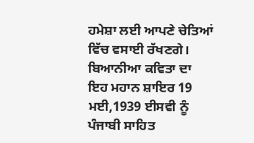ਹਮੇਸ਼ਾ ਲਈ ਆਪਣੇ ਚੇਤਿਆਂ ਵਿੱਚ ਵਸਾਈ ਰੱਖਣਗੇ। ਬਿਆਨੀਆ ਕਵਿਤਾ ਦਾ ਇਹ ਮਹਾਨ ਸ਼ਾਇਰ 19 ਮਈ,1939 ਈਸਵੀ ਨੂੰ ਪੰਜਾਬੀ ਸਾਹਿਤ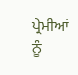ਪ੍ਰੇਮੀਆਂ ਨੂੰ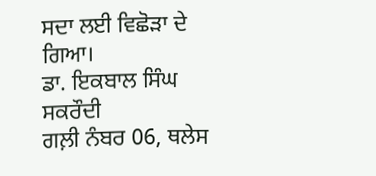ਸਦਾ ਲਈ ਵਿਛੋੜਾ ਦੇ ਗਿਆ।
ਡਾ. ਇਕਬਾਲ ਸਿੰਘ ਸਕਰੌਦੀ
ਗਲ਼ੀ ਨੰਬਰ 06, ਥਲੇਸ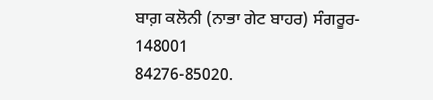ਬਾਗ਼ ਕਲੋਨੀ (ਨਾਭਾ ਗੇਟ ਬਾਹਰ) ਸੰਗਰੂਰ- 148001
84276-85020.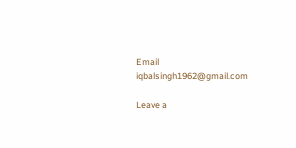Email iqbalsingh1962@gmail.com

Leave a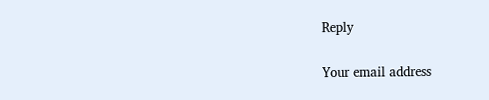Reply

Your email address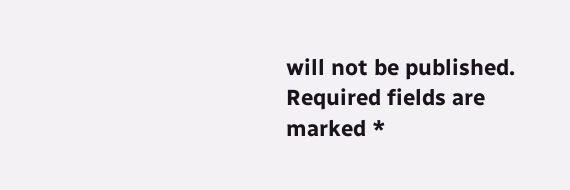will not be published. Required fields are marked *